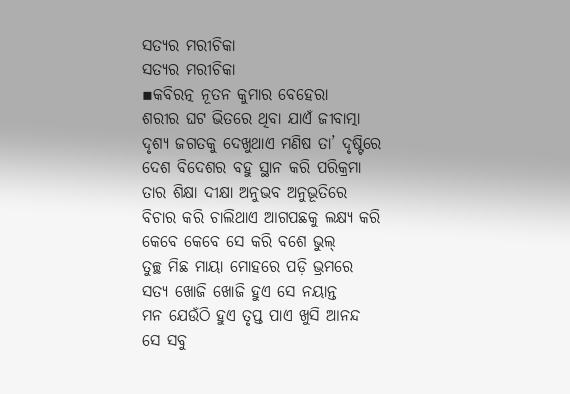ସତ୍ୟର ମରୀଚିକା
ସତ୍ୟର ମରୀଚିକା
▪କବିରତ୍ନ ନୂତନ କୁମାର ବେହେରା
ଶରୀର ଘଟ ଭିତରେ ଥିବା ଯାଏଁ ଜୀବାତ୍ମା
ଦୃଶ୍ୟ ଜଗତକୁ ଦେଖୁଥାଏ ମଣିଷ ତା’ ଦୃଷ୍ଟିରେ
ଦେଶ ବିଦେଶର ବହୁ ସ୍ଥାନ କରି ପରିକ୍ରମା
ତାର ଶିକ୍ଷା ଦୀକ୍ଷା ଅନୁଭବ ଅନୁଭୂତିରେ
ବିଚାର କରି ଚାଲିଥାଏ ଆଗପଛକୁ ଲକ୍ଷ୍ୟ କରି
କେବେ କେବେ ସେ କରି ବଶେ ଭୁଲ୍
ତୁଚ୍ଛ ମିଛ ମାୟା ମୋହରେ ପଡ଼ି ଭ୍ରମରେ
ସତ୍ୟ ଖୋଜି ଖୋଜି ହୁଏ ସେ ନୟାନ୍ତ
ମନ ଯେଉଁଠି ହୁଏ ତୃପ୍ତ ପାଏ ଖୁସି ଆନନ୍ଦ
ସେ ସବୁ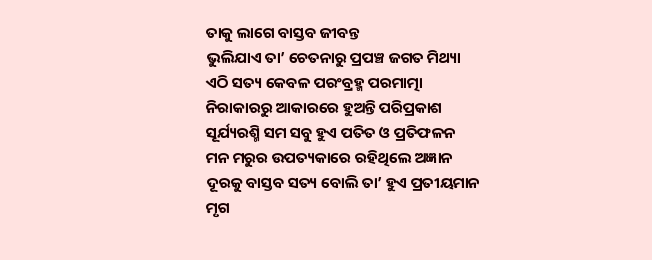ତାକୁ ଲାଗେ ବାସ୍ତବ ଜୀବନ୍ତ
ଭୁଲିଯାଏ ତା’ ଚେତନାରୁ ପ୍ରପଞ୍ଚ ଜଗତ ମିଥ୍ୟା
ଏଠି ସତ୍ୟ କେବଳ ପରଂବ୍ରହ୍ମ ପରମାତ୍ମା
ନିରାକାରରୁ ଆକାରରେ ହୁଅନ୍ତି ପରିପ୍ରକାଶ
ସୂର୍ଯ୍ୟରଶ୍ମି ସମ ସବୁ ହୁଏ ପତିତ ଓ ପ୍ରତିଫଳନ
ମନ ମରୁର ଉପତ୍ୟକାରେ ରହିଥିଲେ ଅଜ୍ଞାନ
ଦୂରକୁ ବାସ୍ତବ ସତ୍ୟ ବୋଲି ତା’ ହୁଏ ପ୍ରତୀୟମାନ
ମୃଗ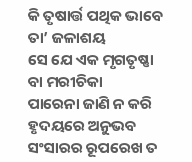କି ତୃଷାର୍ତ୍ତ ପଥିକ ଭାବେ ତା’ ଜଳାଶୟ
ସେ ଯେ ଏକ ମୃଗତୃଷ୍ଣା ବା ମରୀଚିକା
ପାରେନା ଜାଣି ନ କରି ହୃଦୟରେ ଅନୁଭବ
ସଂସାରର ରୂପରେଖ ତ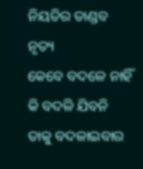ନିୟତିର ତାଣ୍ଡବ ନୃତ୍ୟ
କେବେ ବଦଳେ ନାହିଁ କି ବଦଳି ଯିବନି
ତାକୁ ବଦଳାଇବାର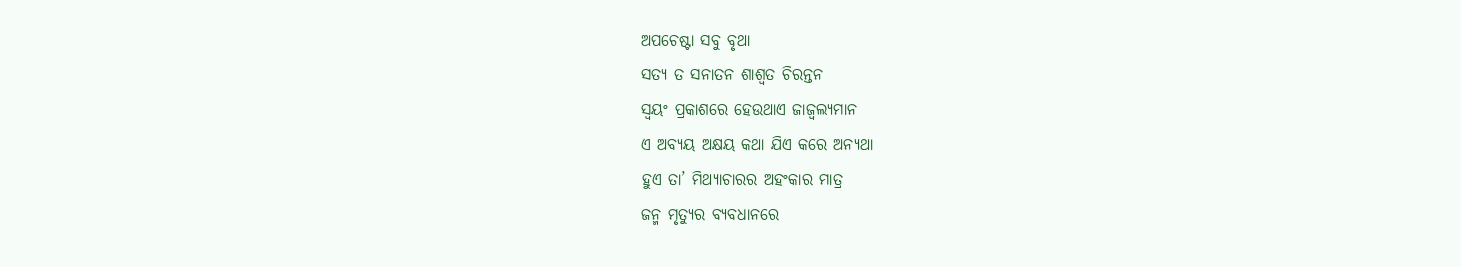ଅପଚେଷ୍ଟା ସବୁ ବୃଥା
ସତ୍ୟ ତ ସନାତନ ଶାଶ୍ଵତ ଚିରନ୍ତନ
ସ୍ବୟଂ ପ୍ରକାଶରେ ହେଉଥାଏ ଜାଜ୍ୱଲ୍ୟମାନ
ଏ ଅବ୍ୟୟ ଅକ୍ଷୟ କଥା ଯିଏ କରେ ଅନ୍ୟଥା
ହୁଏ ତା’ ମିଥ୍ୟାଚାରର ଅହଂକାର ମାତ୍ର
ଜନ୍ମ ମୃତ୍ୟୁର ବ୍ୟବଧାନରେ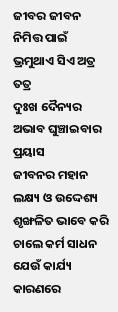ଜୀବର ଜୀବନ
ନିମିତ୍ତ ପାଇଁ ଭ୍ରମୁଥାଏ ସିଏ ଅତ୍ର ତତ୍ର
ଦୁଃଖ ଦୈନ୍ୟର ଅଭାବ ଘୁଞ୍ଚାଇବାର ପ୍ରୟାସ
ଜୀବନର ମହାନ ଲକ୍ଷ୍ୟ ଓ ଉଦ୍ଦେଶ୍ୟ
ଶୃଙ୍ଖଳିତ ଭାବେ କରି ଚାଲେ କର୍ମ ସାଧନ
ଯେଉଁ କାର୍ଯ୍ୟ କାରଣରେ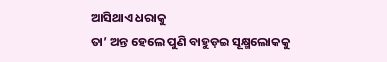ଆସିଥାଏ ଧରାକୁ
ତା’ ଅନ୍ତ ହେଲେ ପୁଣି ବାହୁଡ଼ଇ ସୂକ୍ଷ୍ମଲୋକକୁ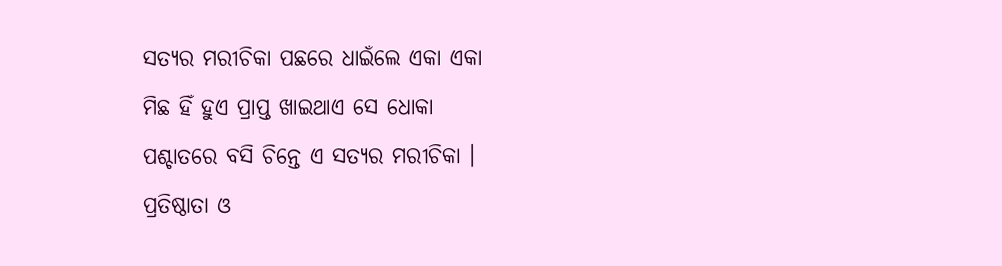ସତ୍ୟର ମରୀଚିକା ପଛରେ ଧାଇଁଲେ ଏକା ଏକା
ମିଛ ହିଁ ହୁଏ ପ୍ରାପ୍ତ ଖାଇଥାଏ ସେ ଧୋକା
ପଶ୍ଚାତରେ ବସି ଚିନ୍ତେ ଏ ସତ୍ୟର ମରୀଚିକା ।
ପ୍ରତିଷ୍ଠାତା ଓ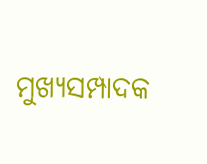ମୁଖ୍ୟସମ୍ପାଦକ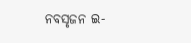ନବସୃଜନ ଇ-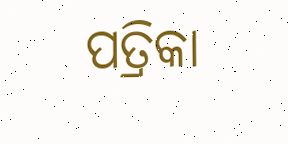ପତ୍ରିକା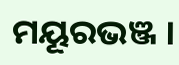ମୟୂରଭଞ୍ଜ ।